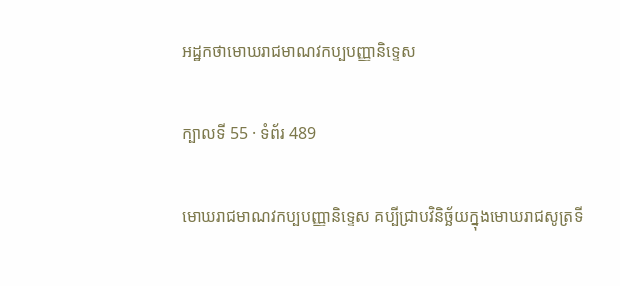អដ្ឋកថាមោឃរាជមាណវកប្បបញ្ញានិទ្ទេស

ក្បាលទី 55 · ទំព័រ 489

មោឃរាជមាណវកប្បបញ្ញានិទ្ទេស គប្បីជ្រាបវិនិច្ឆ័យក្នុងមោឃរាជសូត្រទី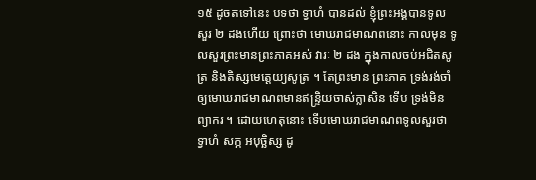១៥ ដូចតទៅនេះ បទថា ទ្វាហំ បានដល់ ខ្ញុំព្រះអង្គបានទូលសួរ ២ ដងហើយ ព្រោះថា មោឃរាជមាណពនោះ កាលមុន ទូលសួរព្រះមានព្រះភាគអស់ វារៈ ២ ដង ក្នុងកាលចប់អជិតសូត្រ និងតិស្សមេត្តេយ្យសូត្រ ។ តែព្រះមាន ព្រះភាគ ទ្រង់រង់ចាំឲ្យមោឃរាជមាណពមានឥន្ទ្រិយចាស់ក្លាសិន ទើប ទ្រង់មិនព្យាករ ។ ដោយហេតុនោះ ទើបមោឃរាជមាណពទូលសួរថា ទ្វាហំ សក្ក អបុច្ឆិស្ស ដូ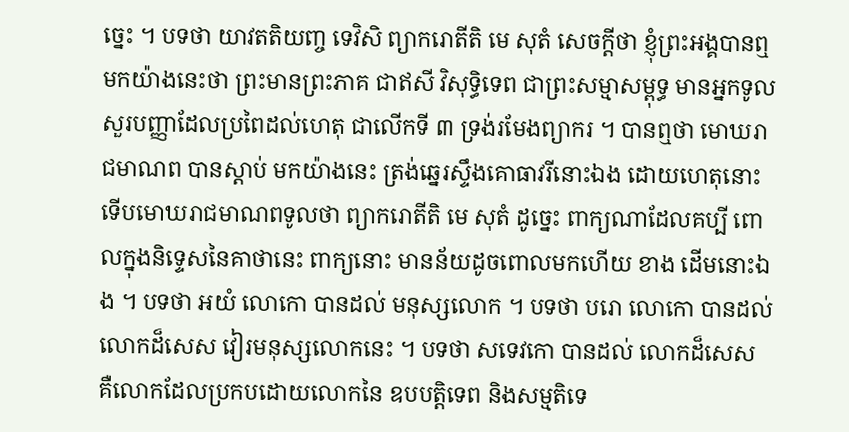ច្នេះ ។ បទថា យាវតតិយញ្ច ទេវិសិ ព្យាករោតីតិ មេ សុតំ សេចក្តីថា ខ្ញុំព្រះអង្គបានឮមកយ៉ាងនេះថា ព្រះមានព្រះភាគ ជាឥសី វិសុទ្ធិទេព ជាព្រះសម្មាសម្ពុទ្ធ មានអ្នកទូលសួរបញ្ញាដែលប្រពៃដល់ហេតុ ជាលើកទី ៣ ទ្រង់រមែងព្យាករ ។ បានឮថា មោឃរាជមាណព បានស្តាប់ មកយ៉ាងនេះ ត្រង់ឆ្នេរស្ទឹងគោធាវរីនោះឯង ដោយហេតុនោះ ទើបមោឃរាជមាណពទូលថា ព្យាករោតីតិ មេ សុតំ ដូច្នេះ ពាក្យណាដែលគប្បី ពោលក្នុងនិទ្ទេសនៃគាថានេះ ពាក្យនោះ មានន័យដូចពោលមកហើយ ខាង ដើមនោះឯង ។ បទថា អយំ លោកោ បានដល់ មនុស្សលោក ។ បទថា បរោ លោកោ បានដល់ លោកដ៏សេស វៀរមនុស្សលោកនេះ ។ បទថា សទេវកោ បានដល់ លោកដ៏សេស គឺលោកដែលប្រកបដោយលោកនៃ ឧបបត្តិទេព និងសម្មតិទេ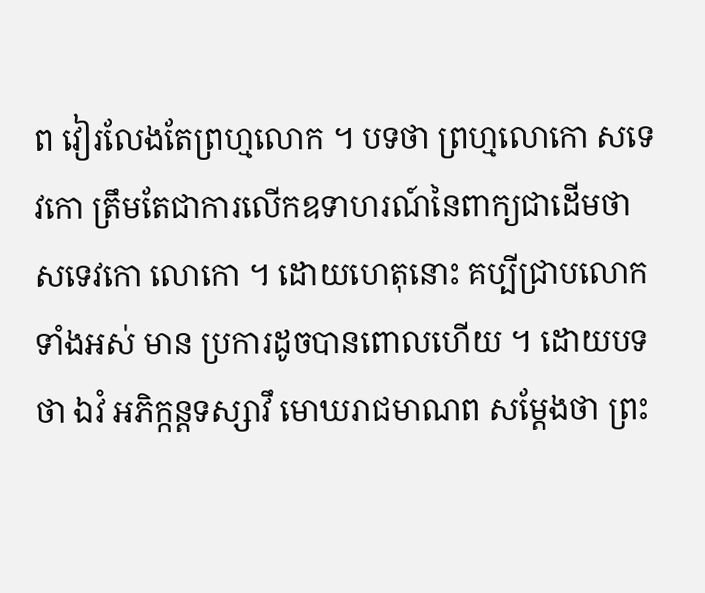ព វៀរលែងតែព្រហ្មលោក ។ បទថា ព្រហ្មលោកោ សទេវកោ ត្រឹមតែជាការលើកឧទាហរណ៍នៃពាក្យជាដើមថា សទេវកោ លោកោ ។ ដោយហេតុនោះ គប្បីជ្រាបលោកទាំងអស់ មាន ប្រការដូចបានពោលហើយ ។ ដោយបទថា ឯវំ អភិក្កន្តទស្សាវឹ មោឃរាជមាណព សម្តែងថា ព្រះ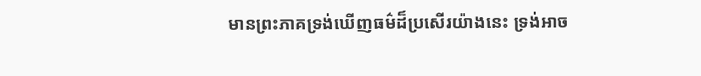មានព្រះភាគទ្រង់ឃើញធម៌ដ៏ប្រសើរយ៉ាងនេះ ទ្រង់អាច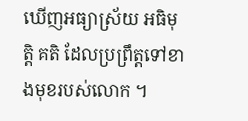ឃើញអធ្យាស្រ័យ អធិមុត្តិ គតិ ដែលប្រព្រឹត្តទៅខាងមុខរបស់លោក ។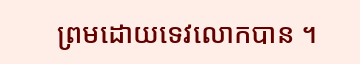ព្រមដោយទេវលោកបាន ។